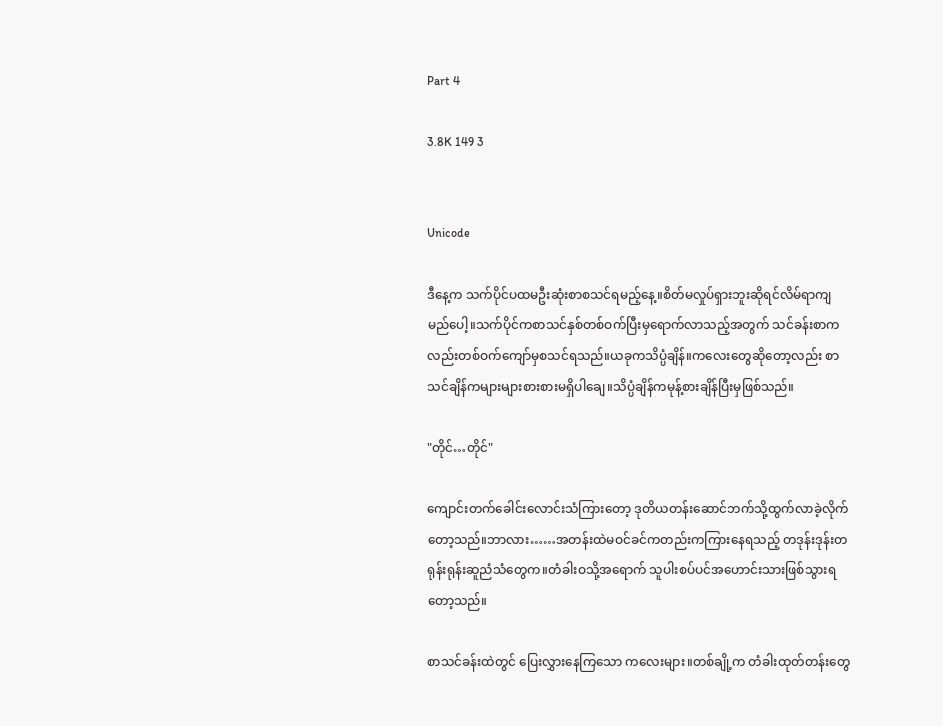Part 4

3.8K 149 3


Unicode

ဒီနေ့က သက်ပိုင်ပထမဦးဆုံးစာစသင်ရမည့်နေ့။စိတ်မလှုပ်ရှားဘူးဆိုရင်လိမ်ရာကျမည်ပေါ့။သက်ပိုင်ကစာသင်နှစ်တစ်ဝက်ပြီးမှရောက်လာသည့်အတွက် သင်ခန်းစာကလည်းတစ်ဝက်ကျော်မှစသင်ရသည်။ယခုကသိပ္ပံချိန်။ကလေးတွေဆိုတော့လည်း စာသင်ချိန်ကများများစားစားမရှိပါချေ။သိပ္ပံချိန်ကမုန့်စားချိန်ပြီးမှဖြစ်သည်။

"တိုင်…တိုင်"

ကျောင်းတက်ခေါင်းလောင်းသံကြားတော့ ဒုတိယတန်းဆောင်ဘက်သို့ထွက်လာခဲ့လိုက်တော့သည်။ဘာလား……အတန်းထဲမဝင်ခင်ကတည်းကကြားနေရသည့် တဒုန်းဒုန်းတရုန်းရုန်းဆူညံသံတွေက။တံခါးဝသို့အရောက် သူပါးစပ်ပင်အဟောင်းသားဖြစ်သွားရတော့သည်။

စာသင်ခန်းထဲတွင် ပြေးလွှားနေကြသော ကလေးများ။တစ်ချို့က တံခါးထုတ်တန်းတွေ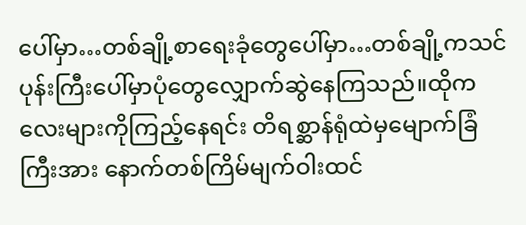ပေါ်မှာ…တစ်ချို့စာရေးခုံတွေပေါ်မှာ…တစ်ချို့ကသင်ပုန်းကြီးပေါ်မှာပုံတွေလျှောက်ဆွဲနေကြသည်။ထိုကလေးများကိုကြည့်နေရင်း တိရစ္ဆာန်ရုံထဲမှမျောက်ခြံကြီးအား နောက်တစ်ကြိမ်မျက်ဝါးထင်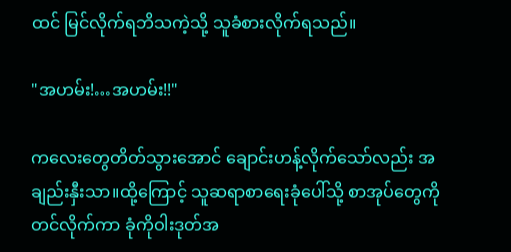ထင် မြင်လိုက်ရဘိသကဲ့သို့ သူခံစားလိုက်ရသည်။

"အဟမ်း!…အဟမ်း!!"

ကလေးတွေတိတ်သွားအောင် ချောင်းဟန့်လိုက်သော်လည်း အချည်းနှီးသာ။ထို့ကြောင့် သူဆရာစာရေးခုံပေါ်သို့ စာအုပ်တွေကိုတင်လိုက်ကာ ခုံကိုဝါးဒုတ်အ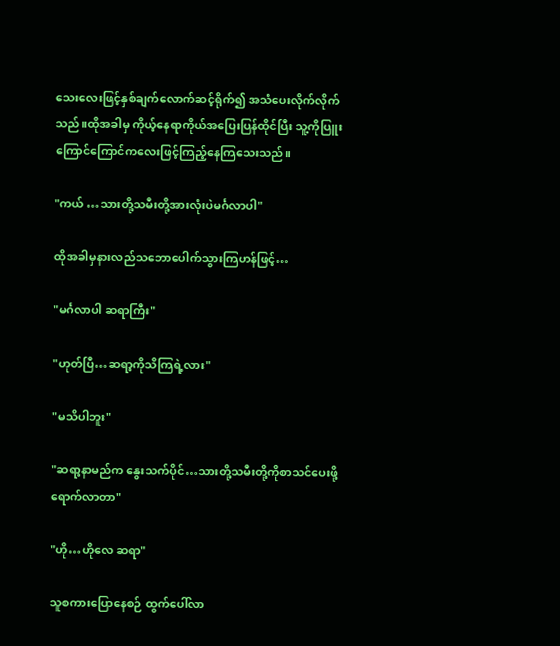သေးလေးဖြင့်နှစ်ချက်လောက်ဆင့်ရိုက်၍ အသံပေးလိုက်လိုက်သည်။ထိုအခါမှ ကိုယ့်နေရာကိုယ်အပြေးပြန်ထိုင်ပြီး သူ့ကိုပြူးကြောင်ကြောင်ကလေးဖြင့်ကြည့်နေကြသေးသည်။

"ကယ် …သားတို့သမီးတို့အားလုံးပဲမင်္ဂလာပါ"

ထိုအခါမှနားလည်သဘောပေါက်သွားကြဟန်ဖြင့်…

"မင်္ဂလာပါ ဆရာကြီး"

"ဟုတ်ပြီ…ဆရာ့ကိုသိကြရဲ့လား"

"မသိပါဘူး"

"ဆရာ့နာမည်က နွေးသက်ပိုင်…သားတို့သမီးတို့ကိုစာသင်ပေးဖို့ ရောက်လာတာ"

"ဟို…ဟိုလေ ဆရာ"

သူစကားပြောနေစဉ် ထွက်ပေါ်လာ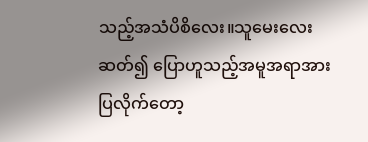သည့်အသံပိစိလေး။သူမေးလေးဆတ်၍ ပြောဟူသည့်အမူအရာအားပြလိုက်တော့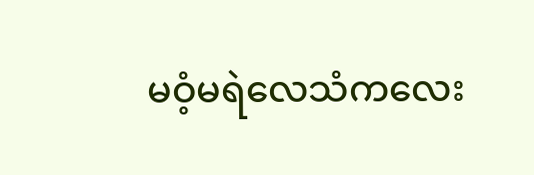မဝံ့မရဲလေသံကလေး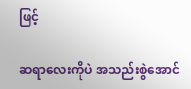ဖြင့်

ဆရာလေးကိုပဲ အသည်းစွဲအောင်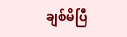ချစ်မိပြီ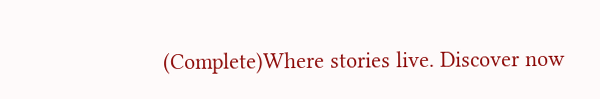(Complete)Where stories live. Discover now